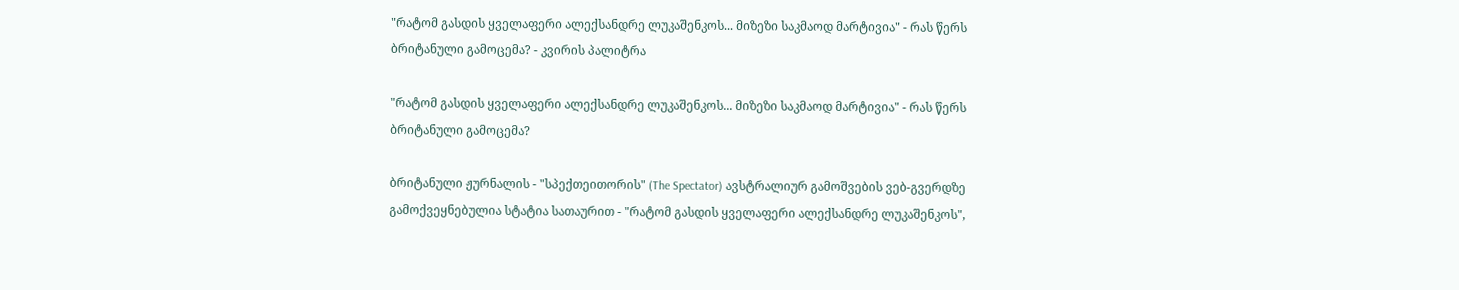"რატომ გასდის ყველაფერი ალექსანდრე ლუკაშენკოს... მიზეზი საკმაოდ მარტივია" - რას წერს ბრიტანული გამოცემა? - კვირის პალიტრა

"რატომ გასდის ყველაფერი ალექსანდრე ლუკაშენკოს... მიზეზი საკმაოდ მარტივია" - რას წერს ბრიტანული გამოცემა?

ბრიტანული ჟურნალის - "სპექთეითორის" (The Spectator) ავსტრალიურ გამოშვების ვებ-გვერდზე გამოქვეყნებულია სტატია სათაურით - "რატომ გასდის ყველაფერი ალექსანდრე ლუკაშენკოს",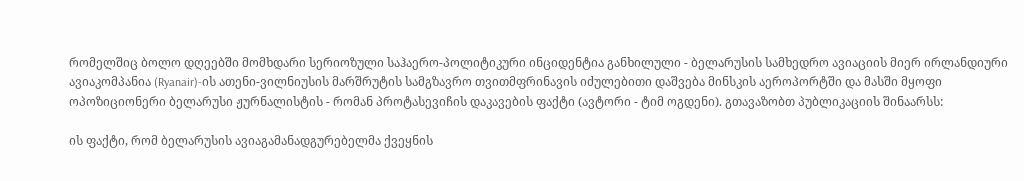რომელშიც ბოლო დღეებში მომხდარი სერიოზული საჰაერო-პოლიტიკური ინციდენტია განხილული - ბელარუსის სამხედრო ავიაციის მიერ ირლანდიური ავიაკომპანია (Ryanair)-ის ათენი-ვილნიუსის მარშრუტის სამგზავრო თვითმფრინავის იძულებითი დაშვება მინსკის აეროპორტში და მასში მყოფი ოპოზიციონერი ბელარუსი ჟურნალისტის - რომან პროტასევიჩის დაკავების ფაქტი (ავტორი - ტიმ ოგდენი). გთავაზობთ პუბლიკაციის შინაარსს:

ის ფაქტი, რომ ბელარუსის ავიაგამანადგურებელმა ქვეყნის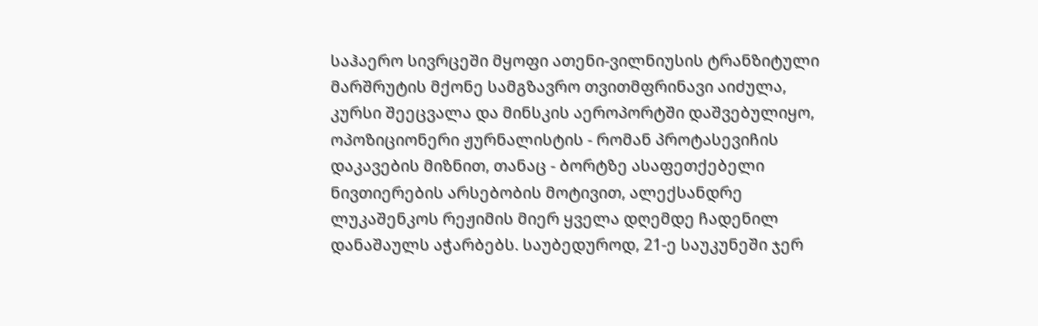საჰაერო სივრცეში მყოფი ათენი-ვილნიუსის ტრანზიტული მარშრუტის მქონე სამგზავრო თვითმფრინავი აიძულა, კურსი შეეცვალა და მინსკის აეროპორტში დაშვებულიყო, ოპოზიციონერი ჟურნალისტის - რომან პროტასევიჩის დაკავების მიზნით, თანაც - ბორტზე ასაფეთქებელი ნივთიერების არსებობის მოტივით, ალექსანდრე ლუკაშენკოს რეჟიმის მიერ ყველა დღემდე ჩადენილ დანაშაულს აჭარბებს. საუბედუროდ, 21-ე საუკუნეში ჯერ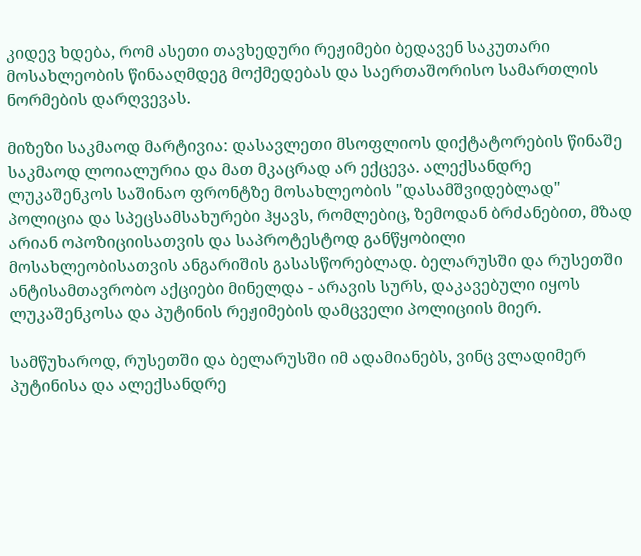კიდევ ხდება, რომ ასეთი თავხედური რეჟიმები ბედავენ საკუთარი მოსახლეობის წინააღმდეგ მოქმედებას და საერთაშორისო სამართლის ნორმების დარღვევას.

მიზეზი საკმაოდ მარტივია: დასავლეთი მსოფლიოს დიქტატორების წინაშე საკმაოდ ლოიალურია და მათ მკაცრად არ ექცევა. ალექსანდრე ლუკაშენკოს საშინაო ფრონტზე მოსახლეობის "დასამშვიდებლად" პოლიცია და სპეცსამსახურები ჰყავს, რომლებიც, ზემოდან ბრძანებით, მზად არიან ოპოზიციისათვის და საპროტესტოდ განწყობილი მოსახლეობისათვის ანგარიშის გასასწორებლად. ბელარუსში და რუსეთში ანტისამთავრობო აქციები მინელდა - არავის სურს, დაკავებული იყოს ლუკაშენკოსა და პუტინის რეჟიმების დამცველი პოლიციის მიერ.

სამწუხაროდ, რუსეთში და ბელარუსში იმ ადამიანებს, ვინც ვლადიმერ პუტინისა და ალექსანდრე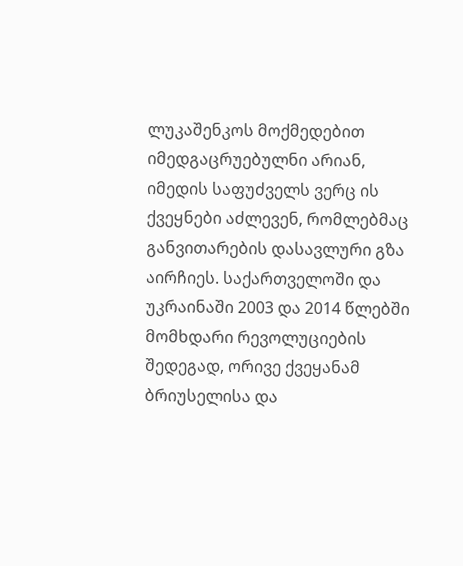ლუკაშენკოს მოქმედებით იმედგაცრუებულნი არიან, იმედის საფუძველს ვერც ის ქვეყნები აძლევენ, რომლებმაც განვითარების დასავლური გზა აირჩიეს. საქართველოში და უკრაინაში 2003 და 2014 წლებში მომხდარი რევოლუციების შედეგად, ორივე ქვეყანამ ბრიუსელისა და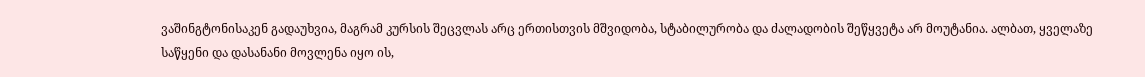ვაშინგტონისაკენ გადაუხვია, მაგრამ კურსის შეცვლას არც ერთისთვის მშვიდობა, სტაბილურობა და ძალადობის შეწყვეტა არ მოუტანია. ალბათ, ყველაზე საწყენი და დასანანი მოვლენა იყო ის,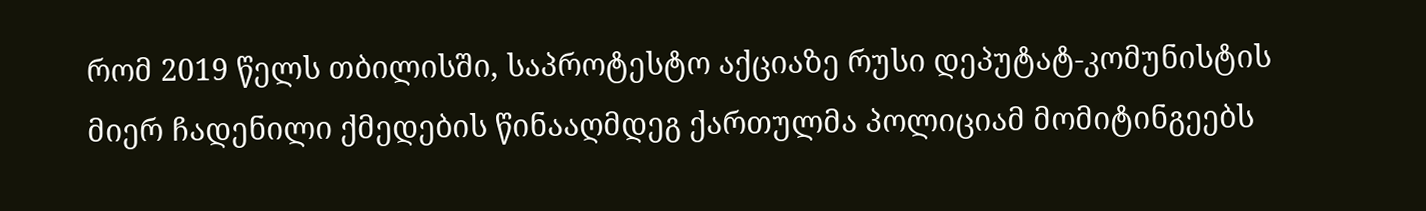რომ 2019 წელს თბილისში, საპროტესტო აქციაზე რუსი დეპუტატ-კომუნისტის მიერ ჩადენილი ქმედების წინააღმდეგ ქართულმა პოლიციამ მომიტინგეებს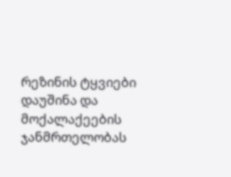რეზინის ტყვიები დაუშინა და მოქალაქეების ჯანმრთელობას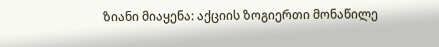ზიანი მიაყენა: აქციის ზოგიერთი მონაწილე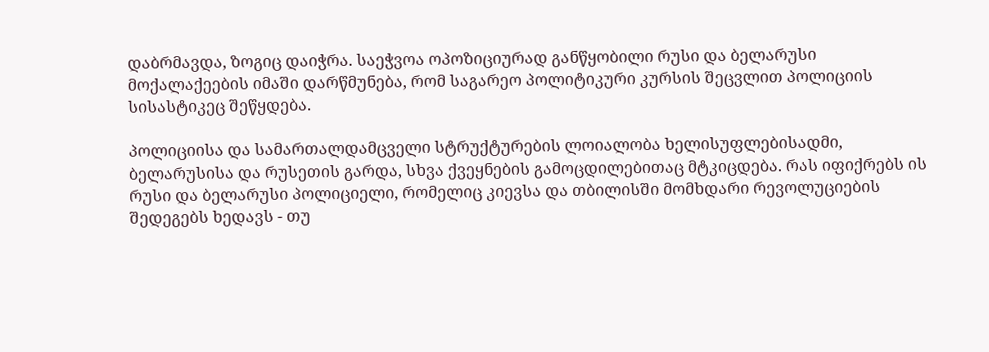დაბრმავდა, ზოგიც დაიჭრა. საეჭვოა ოპოზიციურად განწყობილი რუსი და ბელარუსი მოქალაქეების იმაში დარწმუნება, რომ საგარეო პოლიტიკური კურსის შეცვლით პოლიციის სისასტიკეც შეწყდება.

პოლიციისა და სამართალდამცველი სტრუქტურების ლოიალობა ხელისუფლებისადმი, ბელარუსისა და რუსეთის გარდა, სხვა ქვეყნების გამოცდილებითაც მტკიცდება. რას იფიქრებს ის რუსი და ბელარუსი პოლიციელი, რომელიც კიევსა და თბილისში მომხდარი რევოლუციების შედეგებს ხედავს - თუ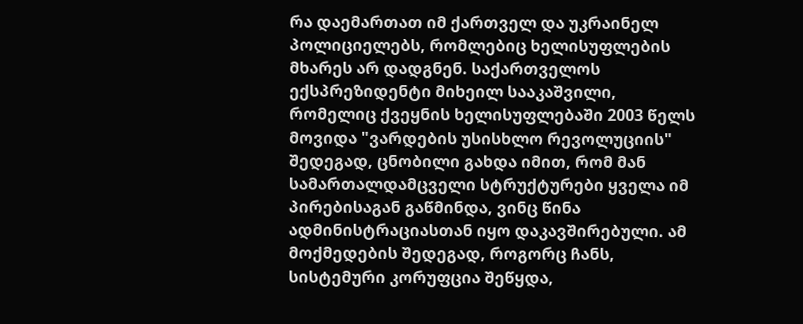რა დაემართათ იმ ქართველ და უკრაინელ პოლიციელებს, რომლებიც ხელისუფლების მხარეს არ დადგნენ. საქართველოს ექსპრეზიდენტი მიხეილ სააკაშვილი, რომელიც ქვეყნის ხელისუფლებაში 2003 წელს მოვიდა "ვარდების უსისხლო რევოლუციის" შედეგად, ცნობილი გახდა იმით, რომ მან სამართალდამცველი სტრუქტურები ყველა იმ პირებისაგან გაწმინდა, ვინც წინა ადმინისტრაციასთან იყო დაკავშირებული. ამ მოქმედების შედეგად, როგორც ჩანს, სისტემური კორუფცია შეწყდა,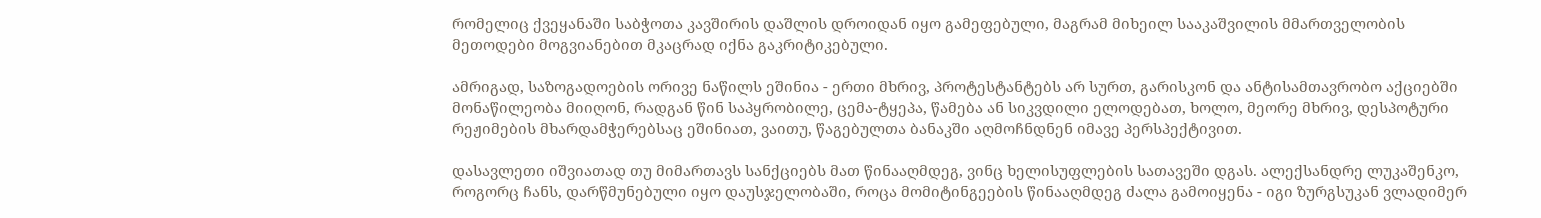რომელიც ქვეყანაში საბჭოთა კავშირის დაშლის დროიდან იყო გამეფებული, მაგრამ მიხეილ სააკაშვილის მმართველობის მეთოდები მოგვიანებით მკაცრად იქნა გაკრიტიკებული.

ამრიგად, საზოგადოების ორივე ნაწილს ეშინია - ერთი მხრივ, პროტესტანტებს არ სურთ, გარისკონ და ანტისამთავრობო აქციებში მონაწილეობა მიიღონ, რადგან წინ საპყრობილე, ცემა-ტყეპა, წამება ან სიკვდილი ელოდებათ, ხოლო, მეორე მხრივ, დესპოტური რეჟიმების მხარდამჭერებსაც ეშინიათ, ვაითუ, წაგებულთა ბანაკში აღმოჩნდნენ იმავე პერსპექტივით.

დასავლეთი იშვიათად თუ მიმართავს სანქციებს მათ წინააღმდეგ, ვინც ხელისუფლების სათავეში დგას. ალექსანდრე ლუკაშენკო, როგორც ჩანს, დარწმუნებული იყო დაუსჯელობაში, როცა მომიტინგეების წინააღმდეგ ძალა გამოიყენა - იგი ზურგსუკან ვლადიმერ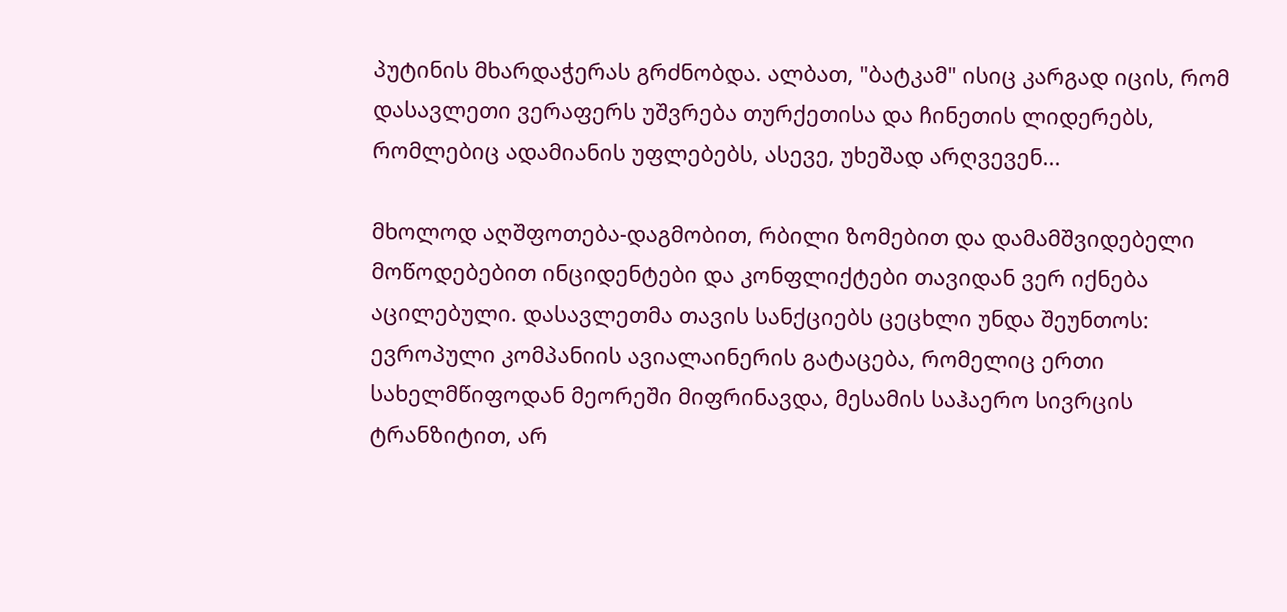პუტინის მხარდაჭერას გრძნობდა. ალბათ, "ბატკამ" ისიც კარგად იცის, რომ დასავლეთი ვერაფერს უშვრება თურქეთისა და ჩინეთის ლიდერებს, რომლებიც ადამიანის უფლებებს, ასევე, უხეშად არღვევენ...

მხოლოდ აღშფოთება-დაგმობით, რბილი ზომებით და დამამშვიდებელი მოწოდებებით ინციდენტები და კონფლიქტები თავიდან ვერ იქნება აცილებული. დასავლეთმა თავის სანქციებს ცეცხლი უნდა შეუნთოს: ევროპული კომპანიის ავიალაინერის გატაცება, რომელიც ერთი სახელმწიფოდან მეორეში მიფრინავდა, მესამის საჰაერო სივრცის ტრანზიტით, არ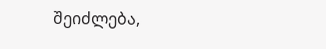შეიძლება,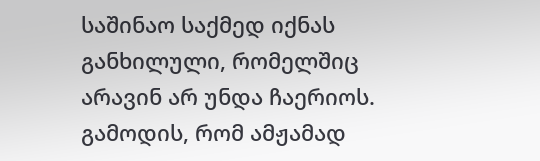საშინაო საქმედ იქნას განხილული, რომელშიც არავინ არ უნდა ჩაერიოს. გამოდის, რომ ამჟამად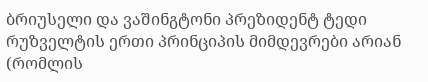ბრიუსელი და ვაშინგტონი პრეზიდენტ ტედი რუზველტის ერთი პრინციპის მიმდევრები არიან (რომლის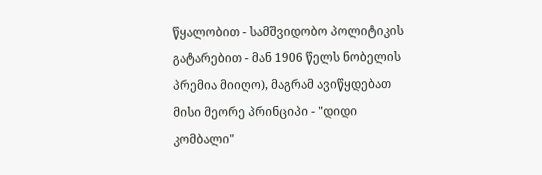წყალობით - სამშვიდობო პოლიტიკის გატარებით - მან 1906 წელს ნობელის პრემია მიიღო), მაგრამ ავიწყდებათ მისი მეორე პრინციპი - "დიდი კომბალი"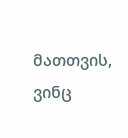მათთვის, ვინც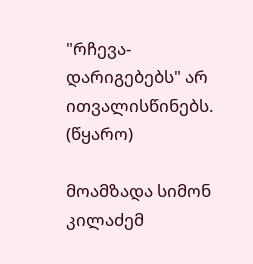"რჩევა-დარიგებებს" არ ითვალისწინებს. (წყარო)

მოამზადა სიმონ კილაძემ